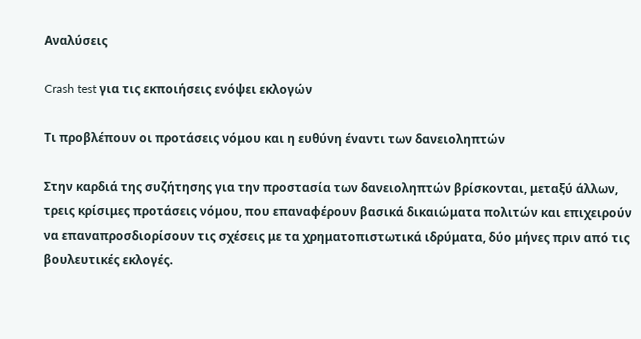Αναλύσεις

Crash test για τις εκποιήσεις ενόψει εκλογών

Τι προβλέπουν οι προτάσεις νόμου και η ευθύνη έναντι των δανειοληπτών

Στην καρδιά της συζήτησης για την προστασία των δανειοληπτών βρίσκονται, μεταξύ άλλων, τρεις κρίσιμες προτάσεις νόμου, που επαναφέρουν βασικά δικαιώματα πολιτών και επιχειρούν να επαναπροσδιορίσουν τις σχέσεις με τα χρηματοπιστωτικά ιδρύματα, δύο μήνες πριν από τις βουλευτικές εκλογές.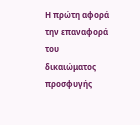Η πρώτη αφορά την επαναφορά του δικαιώματος προσφυγής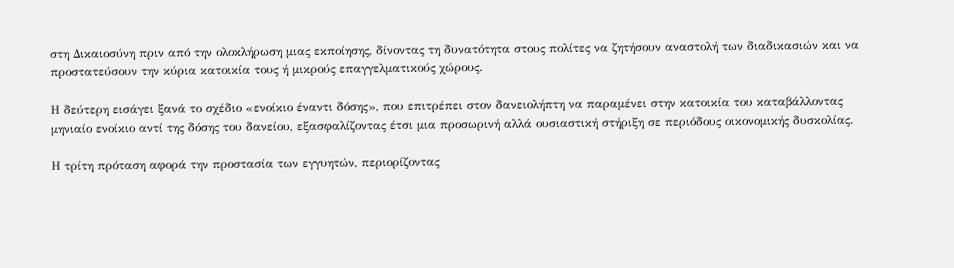στη Δικαιοσύνη πριν από την ολοκλήρωση μιας εκποίησης, δίνοντας τη δυνατότητα στους πολίτες να ζητήσουν αναστολή των διαδικασιών και να προστατεύσουν την κύρια κατοικία τους ή μικρούς επαγγελματικούς χώρους.

Η δεύτερη εισάγει ξανά το σχέδιο «ενοίκιο έναντι δόσης», που επιτρέπει στον δανειολήπτη να παραμένει στην κατοικία του καταβάλλοντας μηνιαίο ενοίκιο αντί της δόσης του δανείου, εξασφαλίζοντας έτσι μια προσωρινή αλλά ουσιαστική στήριξη σε περιόδους οικονομικής δυσκολίας.

Η τρίτη πρόταση αφορά την προστασία των εγγυητών, περιορίζοντας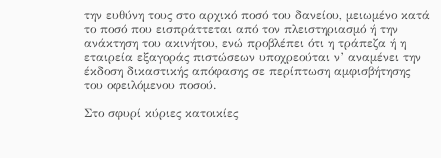την ευθύνη τους στο αρχικό ποσό του δανείου, μειωμένο κατά το ποσό που εισπράττεται από τον πλειστηριασμό ή την ανάκτηση του ακινήτου, ενώ προβλέπει ότι η τράπεζα ή η εταιρεία εξαγοράς πιστώσεων υποχρεούται ν’ αναμένει την έκδοση δικαστικής απόφασης σε περίπτωση αμφισβήτησης του οφειλόμενου ποσού.

Στο σφυρί κύριες κατοικίες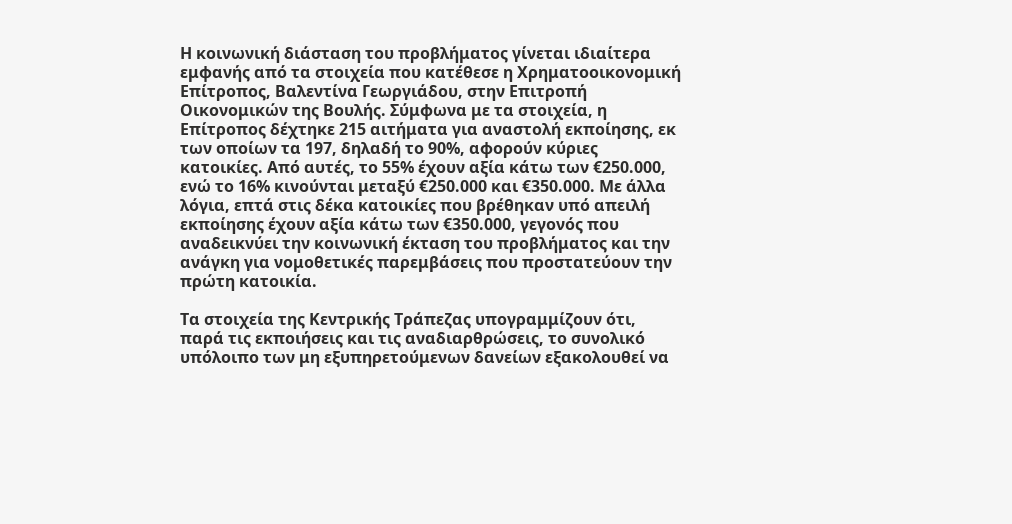Η κοινωνική διάσταση του προβλήματος γίνεται ιδιαίτερα εμφανής από τα στοιχεία που κατέθεσε η Χρηματοοικονομική Επίτροπος, Βαλεντίνα Γεωργιάδου, στην Επιτροπή Οικονομικών της Βουλής. Σύμφωνα με τα στοιχεία, η Επίτροπος δέχτηκε 215 αιτήματα για αναστολή εκποίησης, εκ των οποίων τα 197, δηλαδή το 90%, αφορούν κύριες κατοικίες. Από αυτές, το 55% έχουν αξία κάτω των €250.000, ενώ το 16% κινούνται μεταξύ €250.000 και €350.000. Με άλλα λόγια, επτά στις δέκα κατοικίες που βρέθηκαν υπό απειλή εκποίησης έχουν αξία κάτω των €350.000, γεγονός που αναδεικνύει την κοινωνική έκταση του προβλήματος και την ανάγκη για νομοθετικές παρεμβάσεις που προστατεύουν την πρώτη κατοικία.

Τα στοιχεία της Κεντρικής Τράπεζας υπογραμμίζουν ότι, παρά τις εκποιήσεις και τις αναδιαρθρώσεις, το συνολικό υπόλοιπο των μη εξυπηρετούμενων δανείων εξακολουθεί να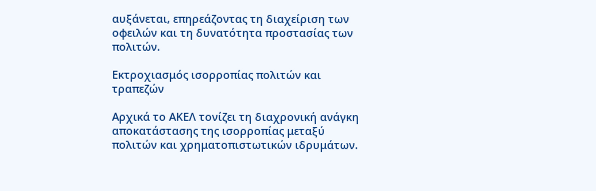αυξάνεται, επηρεάζοντας τη διαχείριση των οφειλών και τη δυνατότητα προστασίας των πολιτών.

Εκτροχιασμός ισορροπίας πολιτών και τραπεζών

Αρχικά το ΑΚΕΛ τονίζει τη διαχρονική ανάγκη αποκατάστασης της ισορροπίας μεταξύ πολιτών και χρηματοπιστωτικών ιδρυμάτων.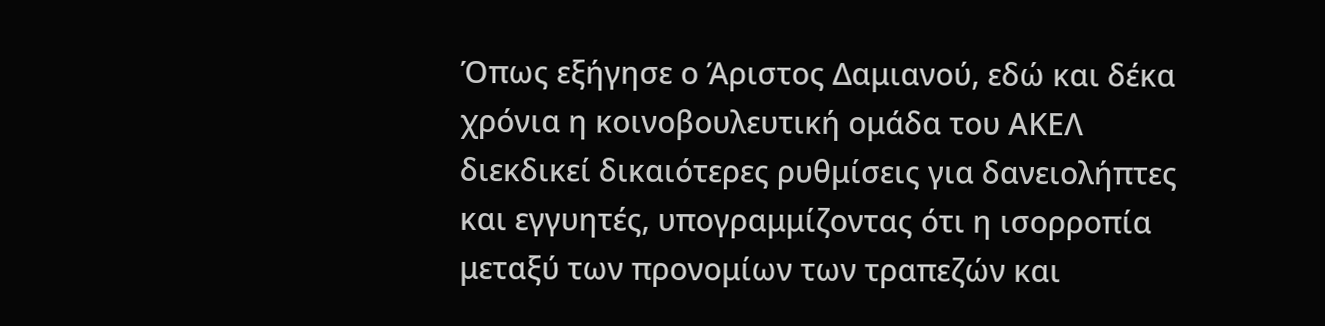Όπως εξήγησε ο Άριστος Δαμιανού, εδώ και δέκα χρόνια η κοινοβουλευτική ομάδα του ΑΚΕΛ διεκδικεί δικαιότερες ρυθμίσεις για δανειολήπτες και εγγυητές, υπογραμμίζοντας ότι η ισορροπία μεταξύ των προνομίων των τραπεζών και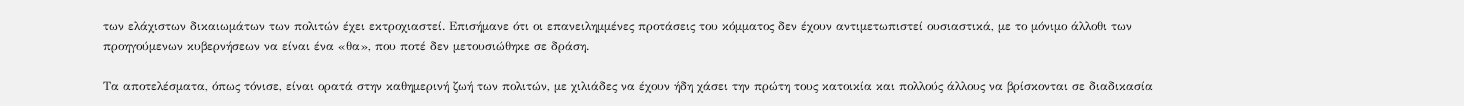των ελάχιστων δικαιωμάτων των πολιτών έχει εκτροχιαστεί. Επισήμανε ότι οι επανειλημμένες προτάσεις του κόμματος δεν έχουν αντιμετωπιστεί ουσιαστικά, με το μόνιμο άλλοθι των προηγούμενων κυβερνήσεων να είναι ένα «θα», που ποτέ δεν μετουσιώθηκε σε δράση.

Τα αποτελέσματα, όπως τόνισε, είναι ορατά στην καθημερινή ζωή των πολιτών, με χιλιάδες να έχουν ήδη χάσει την πρώτη τους κατοικία και πολλούς άλλους να βρίσκονται σε διαδικασία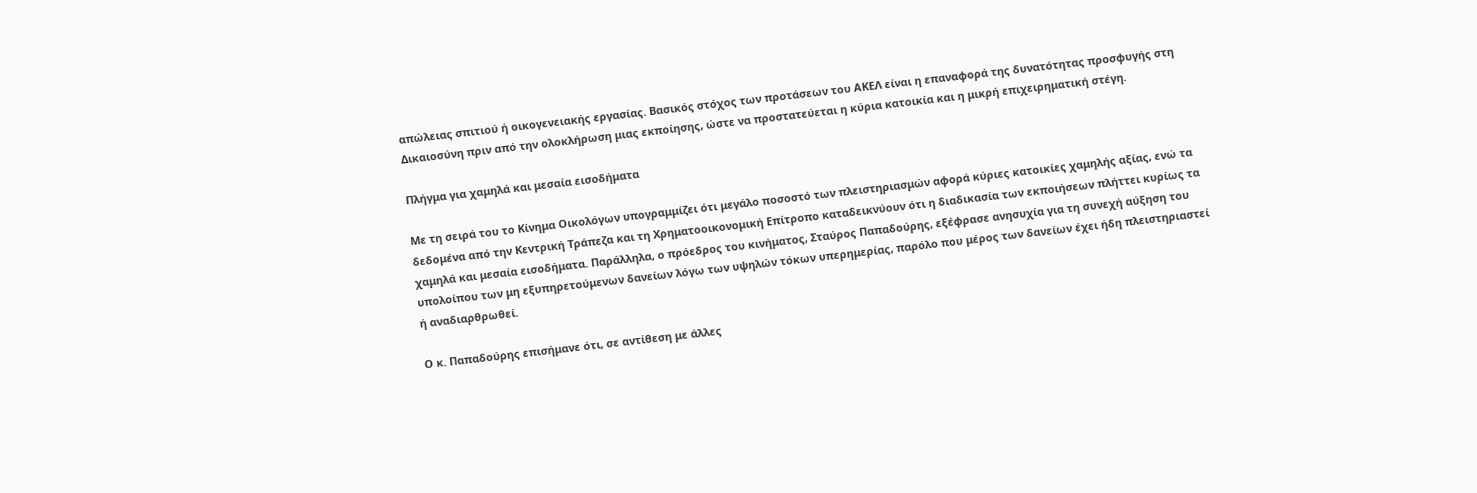απώλειας σπιτιού ή οικογενειακής εργασίας. Βασικός στόχος των προτάσεων του ΑΚΕΛ είναι η επαναφορά της δυνατότητας προσφυγής στη Δικαιοσύνη πριν από την ολοκλήρωση μιας εκποίησης, ώστε να προστατεύεται η κύρια κατοικία και η μικρή επιχειρηματική στέγη.

Πλήγμα για χαμηλά και μεσαία εισοδήματα

Με τη σειρά του το Κίνημα Οικολόγων υπογραμμίζει ότι μεγάλο ποσοστό των πλειστηριασμών αφορά κύριες κατοικίες χαμηλής αξίας, ενώ τα δεδομένα από την Κεντρική Τράπεζα και τη Χρηματοοικονομική Επίτροπο καταδεικνύουν ότι η διαδικασία των εκποιήσεων πλήττει κυρίως τα χαμηλά και μεσαία εισοδήματα. Παράλληλα, ο πρόεδρος του κινήματος, Σταύρος Παπαδούρης, εξέφρασε ανησυχία για τη συνεχή αύξηση του υπολοίπου των μη εξυπηρετούμενων δανείων λόγω των υψηλών τόκων υπερημερίας, παρόλο που μέρος των δανείων έχει ήδη πλειστηριαστεί ή αναδιαρθρωθεί.

Ο κ. Παπαδούρης επισήμανε ότι, σε αντίθεση με άλλες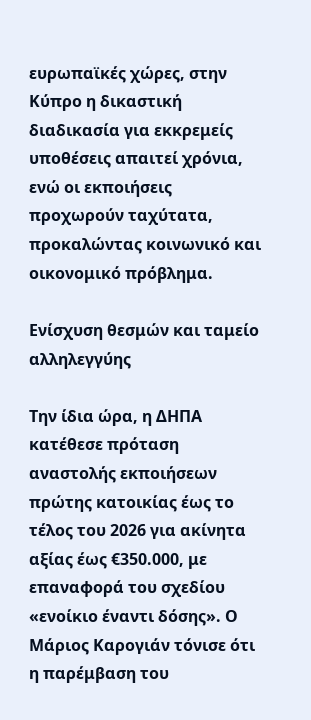ευρωπαϊκές χώρες, στην Κύπρο η δικαστική διαδικασία για εκκρεμείς υποθέσεις απαιτεί χρόνια, ενώ οι εκποιήσεις προχωρούν ταχύτατα, προκαλώντας κοινωνικό και οικονομικό πρόβλημα.

Ενίσχυση θεσμών και ταμείο αλληλεγγύης

Την ίδια ώρα, η ΔΗΠΑ κατέθεσε πρόταση αναστολής εκποιήσεων πρώτης κατοικίας έως το τέλος του 2026 για ακίνητα αξίας έως €350.000, με επαναφορά του σχεδίου «ενοίκιο έναντι δόσης». Ο Μάριος Καρογιάν τόνισε ότι η παρέμβαση του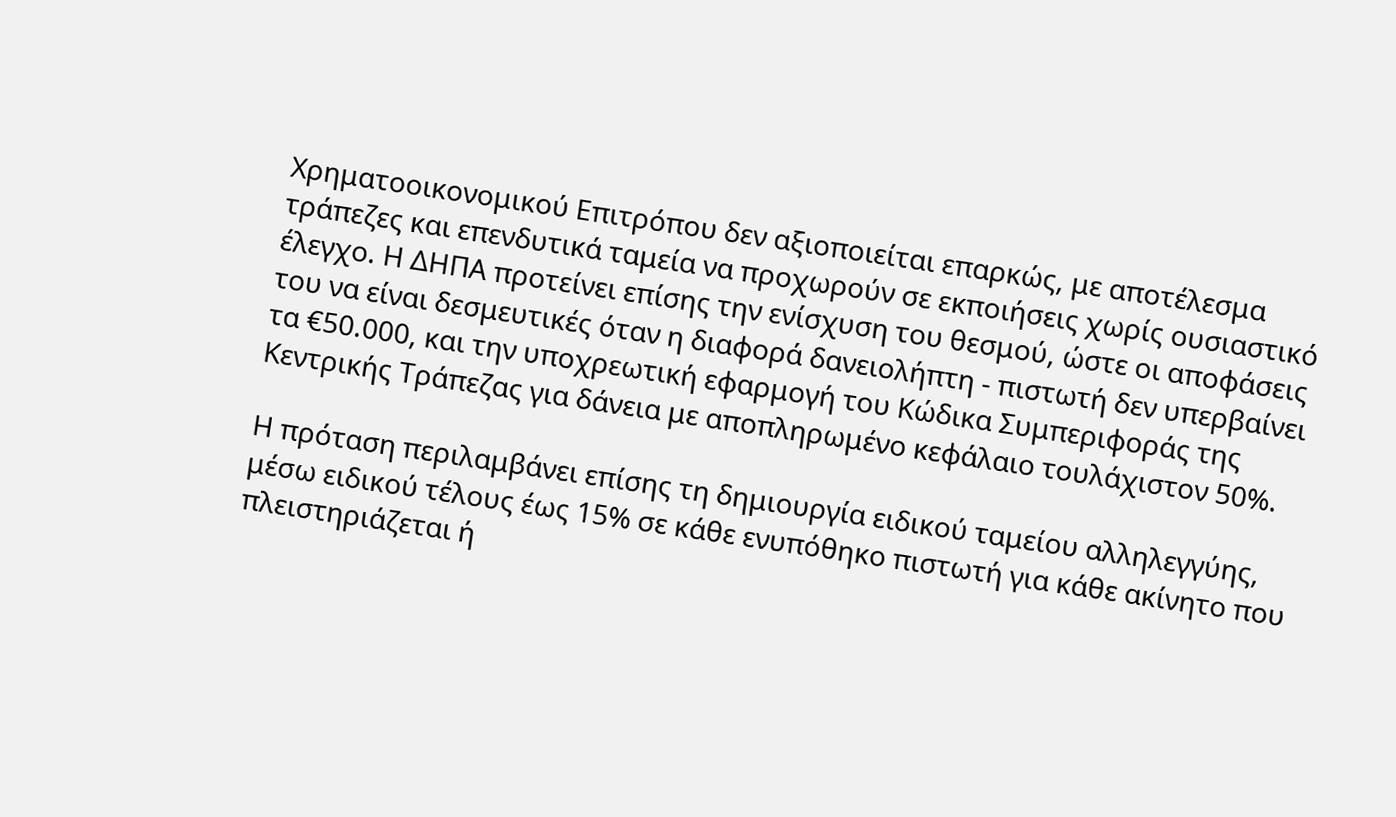Χρηματοοικονομικού Επιτρόπου δεν αξιοποιείται επαρκώς, με αποτέλεσμα τράπεζες και επενδυτικά ταμεία να προχωρούν σε εκποιήσεις χωρίς ουσιαστικό έλεγχο. Η ΔΗΠΑ προτείνει επίσης την ενίσχυση του θεσμού, ώστε οι αποφάσεις του να είναι δεσμευτικές όταν η διαφορά δανειολήπτη - πιστωτή δεν υπερβαίνει τα €50.000, και την υποχρεωτική εφαρμογή του Κώδικα Συμπεριφοράς της Κεντρικής Τράπεζας για δάνεια με αποπληρωμένο κεφάλαιο τουλάχιστον 50%.

Η πρόταση περιλαμβάνει επίσης τη δημιουργία ειδικού ταμείου αλληλεγγύης, μέσω ειδικού τέλους έως 15% σε κάθε ενυπόθηκο πιστωτή για κάθε ακίνητο που πλειστηριάζεται ή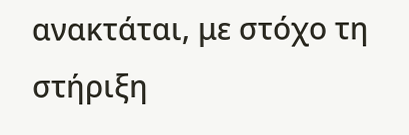ανακτάται, με στόχο τη στήριξη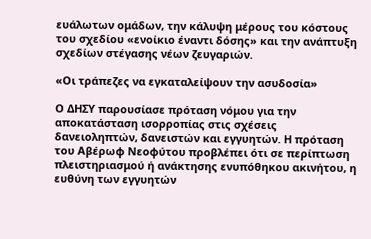ευάλωτων ομάδων, την κάλυψη μέρους του κόστους του σχεδίου «ενοίκιο έναντι δόσης» και την ανάπτυξη σχεδίων στέγασης νέων ζευγαριών.

«Οι τράπεζες να εγκαταλείψουν την ασυδοσία»

Ο ΔΗΣΥ παρουσίασε πρόταση νόμου για την αποκατάσταση ισορροπίας στις σχέσεις δανειοληπτών, δανειστών και εγγυητών. Η πρόταση του Αβέρωφ Νεοφύτου προβλέπει ότι σε περίπτωση πλειστηριασμού ή ανάκτησης ενυπόθηκου ακινήτου, η ευθύνη των εγγυητών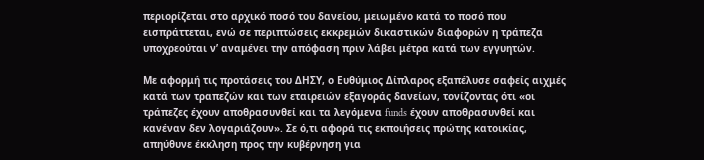περιορίζεται στο αρχικό ποσό του δανείου, μειωμένο κατά το ποσό που εισπράττεται, ενώ σε περιπτώσεις εκκρεμών δικαστικών διαφορών η τράπεζα υποχρεούται ν’ αναμένει την απόφαση πριν λάβει μέτρα κατά των εγγυητών.

Με αφορμή τις προτάσεις του ΔΗΣΥ, ο Ευθύμιος Δίπλαρος εξαπέλυσε σαφείς αιχμές κατά των τραπεζών και των εταιρειών εξαγοράς δανείων, τονίζοντας ότι «οι τράπεζες έχουν αποθρασυνθεί και τα λεγόμενα funds έχουν αποθρασυνθεί και κανέναν δεν λογαριάζουν». Σε ό,τι αφορά τις εκποιήσεις πρώτης κατοικίας, απηύθυνε έκκληση προς την κυβέρνηση για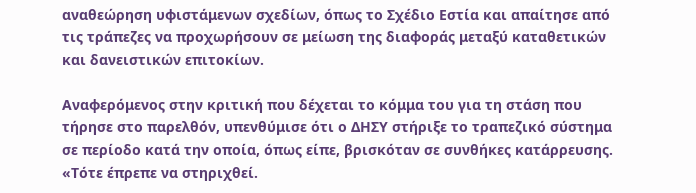αναθεώρηση υφιστάμενων σχεδίων, όπως το Σχέδιο Εστία και απαίτησε από τις τράπεζες να προχωρήσουν σε μείωση της διαφοράς μεταξύ καταθετικών και δανειστικών επιτοκίων.

Αναφερόμενος στην κριτική που δέχεται το κόμμα του για τη στάση που τήρησε στο παρελθόν, υπενθύμισε ότι ο ΔΗΣΥ στήριξε το τραπεζικό σύστημα σε περίοδο κατά την οποία, όπως είπε, βρισκόταν σε συνθήκες κατάρρευσης. «Τότε έπρεπε να στηριχθεί.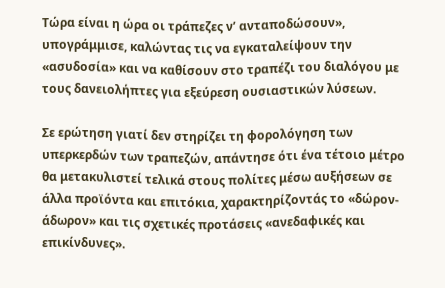Τώρα είναι η ώρα οι τράπεζες ν’ ανταποδώσουν», υπογράμμισε, καλώντας τις να εγκαταλείψουν την «ασυδοσία» και να καθίσουν στο τραπέζι του διαλόγου με τους δανειολήπτες για εξεύρεση ουσιαστικών λύσεων.

Σε ερώτηση γιατί δεν στηρίζει τη φορολόγηση των υπερκερδών των τραπεζών, απάντησε ότι ένα τέτοιο μέτρο θα μετακυλιστεί τελικά στους πολίτες μέσω αυξήσεων σε άλλα προϊόντα και επιτόκια, χαρακτηρίζοντάς το «δώρον-άδωρον» και τις σχετικές προτάσεις «ανεδαφικές και επικίνδυνες».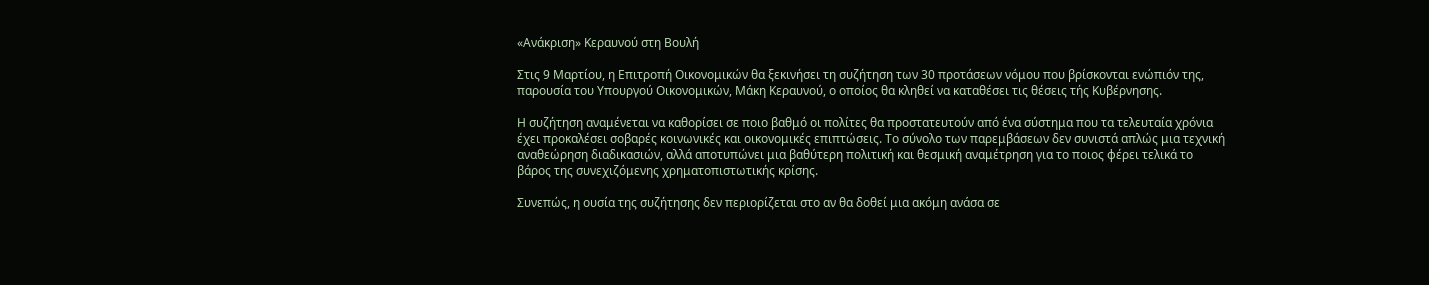«Ανάκριση» Κεραυνού στη Βουλή

Στις 9 Μαρτίου, η Επιτροπή Οικονομικών θα ξεκινήσει τη συζήτηση των 30 προτάσεων νόμου που βρίσκονται ενώπιόν της, παρουσία του Υπουργού Οικονομικών, Μάκη Κεραυνού, ο οποίος θα κληθεί να καταθέσει τις θέσεις τής Κυβέρνησης.

Η συζήτηση αναμένεται να καθορίσει σε ποιο βαθμό οι πολίτες θα προστατευτούν από ένα σύστημα που τα τελευταία χρόνια έχει προκαλέσει σοβαρές κοινωνικές και οικονομικές επιπτώσεις. Το σύνολο των παρεμβάσεων δεν συνιστά απλώς μια τεχνική αναθεώρηση διαδικασιών, αλλά αποτυπώνει μια βαθύτερη πολιτική και θεσμική αναμέτρηση για το ποιος φέρει τελικά το βάρος της συνεχιζόμενης χρηματοπιστωτικής κρίσης.

Συνεπώς, η ουσία της συζήτησης δεν περιορίζεται στο αν θα δοθεί μια ακόμη ανάσα σε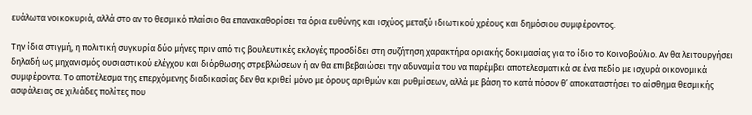ευάλωτα νοικοκυριά, αλλά στο αν το θεσμικό πλαίσιο θα επανακαθορίσει τα όρια ευθύνης και ισχύος μεταξύ ιδιωτικού χρέους και δημόσιου συμφέροντος.

Την ίδια στιγμή, η πολιτική συγκυρία δύο μήνες πριν από τις βουλευτικές εκλογές προσδίδει στη συζήτηση χαρακτήρα οριακής δοκιμασίας για το ίδιο το Κοινοβούλιο. Αν θα λειτουργήσει δηλαδή ως μηχανισμός ουσιαστικού ελέγχου και διόρθωσης στρεβλώσεων ή αν θα επιβεβαιώσει την αδυναμία του να παρέμβει αποτελεσματικά σε ένα πεδίο με ισχυρά οικονομικά συμφέροντα. Το αποτέλεσμα της επερχόμενης διαδικασίας δεν θα κριθεί μόνο με όρους αριθμών και ρυθμίσεων, αλλά με βάση το κατά πόσον θ’ αποκαταστήσει το αίσθημα θεσμικής ασφάλειας σε χιλιάδες πολίτες που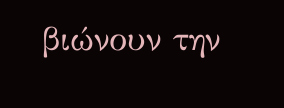βιώνουν την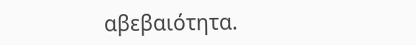αβεβαιότητα.